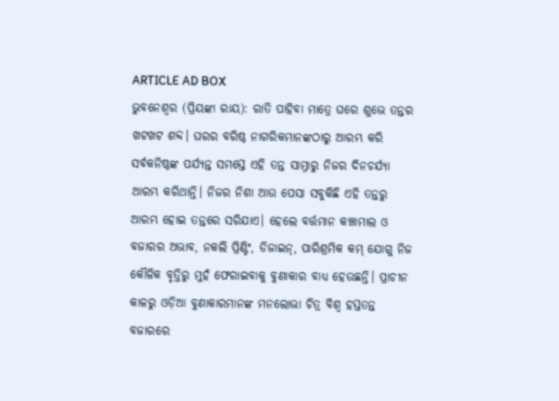ARTICLE AD BOX
ଭୁବନେଶ୍ୱର (ପ୍ରିୟଙ୍କା ରାୟ): ରାତି ପାହିବା ମାତ୍ରେ ଘରେ ଶୁଭେ ତନ୍ତର ଖଟଖଟ ଶବ୍ଦ। ଘରର ବରିଷ୍ଠ ନାଗରିକମାନଙ୍କଠାରୁ ଆରମ୍ଭ କରି ସର୍ବକନିଷ୍ଠଙ୍କ ପର୍ଯ୍ୟନ୍ତ ସମସ୍ତେ ଏହି ତନ୍ତ ସାମ୍ନାରୁ ନିଜର ଦିନଚର୍ଯ୍ୟା ଆରମ୍ଭ କରିଥାନ୍ତି। ନିଜର ନିଶା ଆଉ ପେସା ସବୁକିଛି ଏହି ତନ୍ତରୁ ଆରମ୍ଭ ହୋଇ ତନ୍ତରେ ସରିଯାଏ। ହେଲେ ବର୍ତ୍ତମାନ କଞ୍ଚାମାଲ ଓ ବଜାରର ଅଭାବ, ନକଲି ପ୍ରିଣ୍ଟିଂ, ଡିଜାଇନ୍, ପାରିଶ୍ରମିକ କମ୍ ଯୋଗୁ ନିଜ କୌଳିକ ବୃତ୍ତିରୁ ମୁହଁ ଫେରାଇବାକୁ ବୁଣାକାର ବାଧ୍ୟ ହେଉଛନ୍ତି। ପ୍ରାଚୀନ କାଳରୁ ଓଡ଼ିଆ ବୁଣାକାରମାନଙ୍କ ମନଲୋଭା ଚିତ୍ର ବିଶ୍ବ ହସ୍ତତନ୍ତ ବଜାରରେ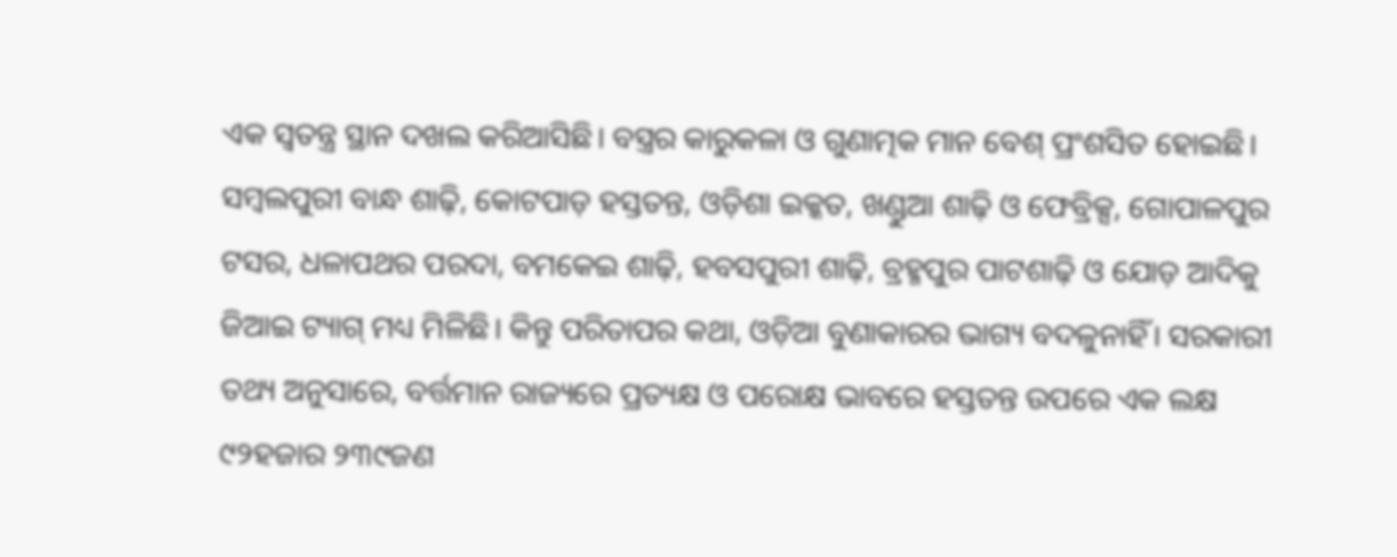ଏକ ସ୍ବତନ୍ତ୍ର ସ୍ଥାନ ଦଖଲ କରିଆସିଛି। ବସ୍ତ୍ରର କାରୁକଳା ଓ ଗୁଣାତ୍ମକ ମାନ ବେଶ୍ ପ୍ରଂଶସିତ ହୋଇଛି। ସମ୍ବଲପୁରୀ ବାନ୍ଧ ଶାଢ଼ି, କୋଟପାଡ଼ ହସ୍ତତନ୍ତ, ଓଡ଼ିଶା ଇକ୍କତ, ଖଣ୍ଡୁଆ ଶାଢ଼ି ଓ ଫେବ୍ରିକ୍ସ, ଗୋପାଳପୁର ଟସର, ଧଳାପଥର ପରଦା, ବମକେଇ ଶାଢ଼ି, ହବସପୁରୀ ଶାଢ଼ି, ବ୍ରହ୍ମପୁର ପାଟଶାଢ଼ି ଓ ଯୋଡ଼ ଆଦିକୁ ଜିଆଇ ଟ୍ୟାଗ୍ ମଧ୍ୟ ମିଳିଛି। କିନ୍ତୁ ପରିତାପର କଥା, ଓଡ଼ିଆ ବୁଣାକାରର ଭାଗ୍ୟ ବଦଳୁନାହିଁ। ସରକାରୀ ତଥ୍ୟ ଅନୁସାରେ, ବର୍ତ୍ତମାନ ରାଜ୍ୟରେ ପ୍ରତ୍ୟକ୍ଷ ଓ ପରୋକ୍ଷ ଭାବରେ ହସ୍ତତନ୍ତ ଉପରେ ଏକ ଲକ୍ଷ ୯୨ହଜାର ୨୩୯ଜଣ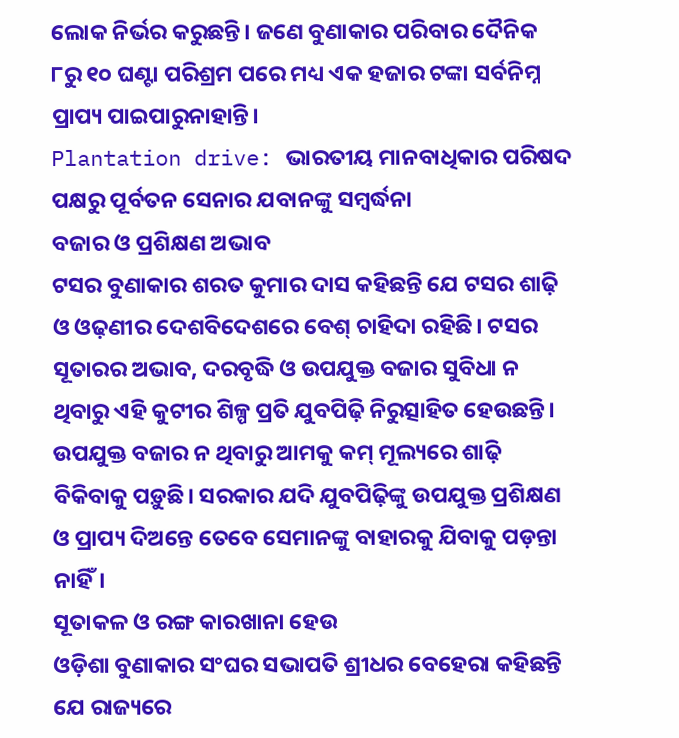ଲୋକ ନିର୍ଭର କରୁଛନ୍ତି। ଜଣେ ବୁଣାକାର ପରିବାର ଦୈନିକ ୮ରୁ ୧୦ ଘଣ୍ଟା ପରିଶ୍ରମ ପରେ ମଧ୍ୟ ଏକ ହଜାର ଟଙ୍କା ସର୍ବନିମ୍ନ ପ୍ରାପ୍ୟ ପାଇପାରୁନାହାନ୍ତି।
Plantation drive: ଭାରତୀୟ ମାନବାଧିକାର ପରିଷଦ ପକ୍ଷରୁ ପୂର୍ବତନ ସେନାର ଯବାନଙ୍କୁ ସମ୍ବର୍ଦ୍ଧନା
ବଜାର ଓ ପ୍ରଶିକ୍ଷଣ ଅଭାବ
ଟସର ବୁଣାକାର ଶରତ କୁମାର ଦାସ କହିଛନ୍ତି ଯେ ଟସର ଶାଢ଼ି ଓ ଓଢ଼ଣୀର ଦେଶବିଦେଶରେ ବେଶ୍ ଚାହିଦା ରହିଛି। ଟସର ସୂତାରର ଅଭାବ, ଦରବୃଦ୍ଧି ଓ ଉପଯୁକ୍ତ ବଜାର ସୁବିଧା ନ ଥିବାରୁ ଏହି କୁଟୀର ଶିଳ୍ପ ପ୍ରତି ଯୁବପିଢ଼ି ନିରୁତ୍ସାହିତ ହେଉଛନ୍ତି। ଉପଯୁକ୍ତ ବଜାର ନ ଥିବାରୁ ଆମକୁ କମ୍ ମୂଲ୍ୟରେ ଶାଢ଼ି ବିକିବାକୁ ପଡ଼ୁଛି। ସରକାର ଯଦି ଯୁବପିଢ଼ିଙ୍କୁ ଉପଯୁକ୍ତ ପ୍ରଶିକ୍ଷଣ ଓ ପ୍ରାପ୍ୟ ଦିଅନ୍ତେ ତେବେ ସେମାନଙ୍କୁ ବାହାରକୁ ଯିବାକୁ ପଡ଼ନ୍ତା ନାହିଁ।
ସୂତାକଳ ଓ ରଙ୍ଗ କାରଖାନା ହେଉ
ଓଡ଼ିଶା ବୁଣାକାର ସଂଘର ସଭାପତି ଶ୍ରୀଧର ବେହେରା କହିଛନ୍ତି ଯେ ରାଜ୍ୟରେ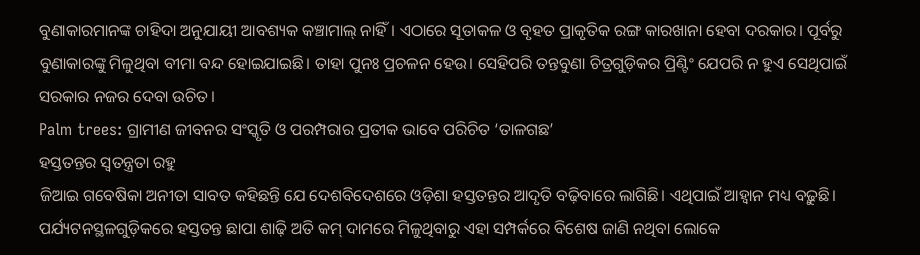ବୁଣାକାରମାନଙ୍କ ଚାହିଦା ଅନୁଯାୟୀ ଆବଶ୍ୟକ କଞ୍ଚାମାଲ୍ ନାହିଁ। ଏଠାରେ ସୂତାକଳ ଓ ବୃହତ ପ୍ରାକୃତିକ ରଙ୍ଗ କାରଖାନା ହେବା ଦରକାର। ପୂର୍ବରୁ ବୁଣାକାରଙ୍କୁ ମିଳୁଥିବା ବୀମା ବନ୍ଦ ହୋଇଯାଇଛି। ତାହା ପୁନଃ ପ୍ରଚଳନ ହେଉ। ସେହିପରି ତନ୍ତବୁଣା ଚିତ୍ରଗୁଡ଼ିକର ପ୍ରିଣ୍ଟିଂ ଯେପରି ନ ହୁଏ ସେଥିପାଇଁ ସରକାର ନଜର ଦେବା ଉଚିତ।
Palm trees: ଗ୍ରାମୀଣ ଜୀବନର ସଂସ୍କୃତି ଓ ପରମ୍ପରାର ପ୍ରତୀକ ଭାବେ ପରିଚିତ ‘ତାଳଗଛ’
ହସ୍ତତନ୍ତର ସ୍ୱତନ୍ତ୍ରତା ରହୁ
ଜିଆଇ ଗବେଷିକା ଅନୀତା ସାବତ କହିଛନ୍ତି ଯେ ଦେଶବିଦେଶରେ ଓଡ଼ିଶା ହସ୍ତତନ୍ତର ଆଦୃତି ବଢ଼ିବାରେ ଲାଗିଛି। ଏଥିପାଇଁ ଆହ୍ୱାନ ମଧ୍ୟ ବଢ଼ୁଛି। ପର୍ଯ୍ୟଟନସ୍ଥଳଗୁଡ଼ିକରେ ହସ୍ତତନ୍ତ ଛାପା ଶାଢ଼ି ଅତି କମ୍ ଦାମରେ ମିଳୁଥିବାରୁ ଏହା ସମ୍ପର୍କରେ ବିଶେଷ ଜାଣି ନଥିବା ଲୋକେ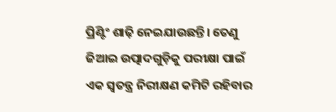ପ୍ରିଣ୍ଟିଂ ଶାଢ଼ି ନେଇଯାଉଛନ୍ତି। ତେଣୁ ଜିଆଇ ଉତ୍ପାଦଗୁଡ଼ିକୁ ପରୀକ୍ଷା ପାଇଁ ଏକ ସ୍ୱତନ୍ତ୍ର ନିରୀକ୍ଷଣ କମିଟି ରହିବାର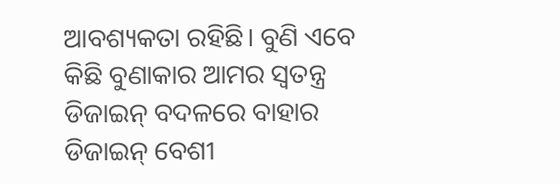ଆବଶ୍ୟକତା ରହିଛି। ବୁଣି ଏବେ କିଛି ବୁଣାକାର ଆମର ସ୍ୱତନ୍ତ୍ର ଡିଜାଇନ୍ ବଦଳରେ ବାହାର ଡିଜାଇନ୍ ବେଶୀ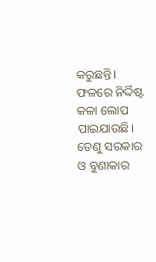କରୁଛନ୍ତି। ଫଳରେ ନିର୍ଦ୍ଦିଷ୍ଟ କଳା ଲୋପ ପାଇଯାଉଛି। ତେଣୁ ସରକାର ଓ ବୁଣାକାର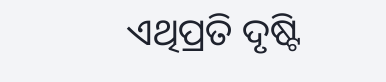ଏଥିପ୍ରତି ଦୃଷ୍ଟି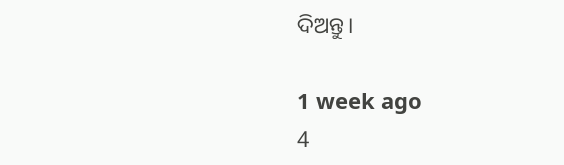ଦିଅନ୍ତୁ।

1 week ago
4